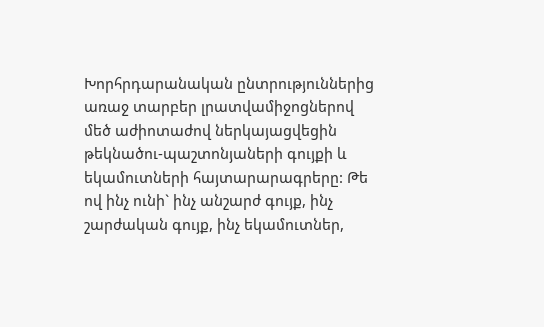Խորհրդարանական ընտրություններից առաջ տարբեր լրատվամիջոցներով մեծ աժիոտաժով ներկայացվեցին թեկնածու-պաշտոնյաների գույքի և եկամուտների հայտարարագրերը: Թե ով ինչ ունի` ինչ անշարժ գույք, ինչ շարժական գույք, ինչ եկամուտներ,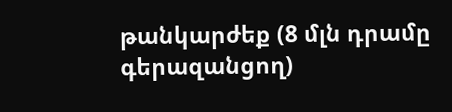թանկարժեք (8 մլն դրամը գերազանցող)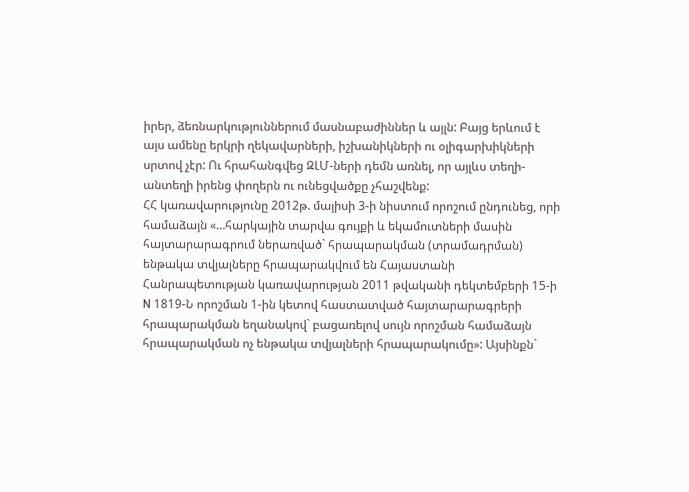իրեր, ձեռնարկություններում մասնաբաժիններ և այլն: Բայց երևում է այս ամենը երկրի ղեկավարների, իշխանիկների ու օլիգարխիկների սրտով չէր: Ու հրահանգվեց ԶԼՄ-ների դեմն առնել, որ այլևս տեղի-անտեղի իրենց փողերն ու ունեցվածքը չհաշվենք:
ՀՀ կառավարությունը 2012թ. մայիսի 3-ի նիստում որոշում ընդունեց, որի համաձայն «…հարկային տարվա գույքի և եկամուտների մասին հայտարարագրում ներառված` հրապարակման (տրամադրման) ենթակա տվյալները հրապարակվում են Հայաստանի Հանրապետության կառավարության 2011 թվականի դեկտեմբերի 15-ի N 1819-Ն որոշման 1-ին կետով հաստատված հայտարարագրերի հրապարակման եղանակով` բացառելով սույն որոշման համաձայն հրապարակման ոչ ենթակա տվյալների հրապարակումը»: Այսինքն`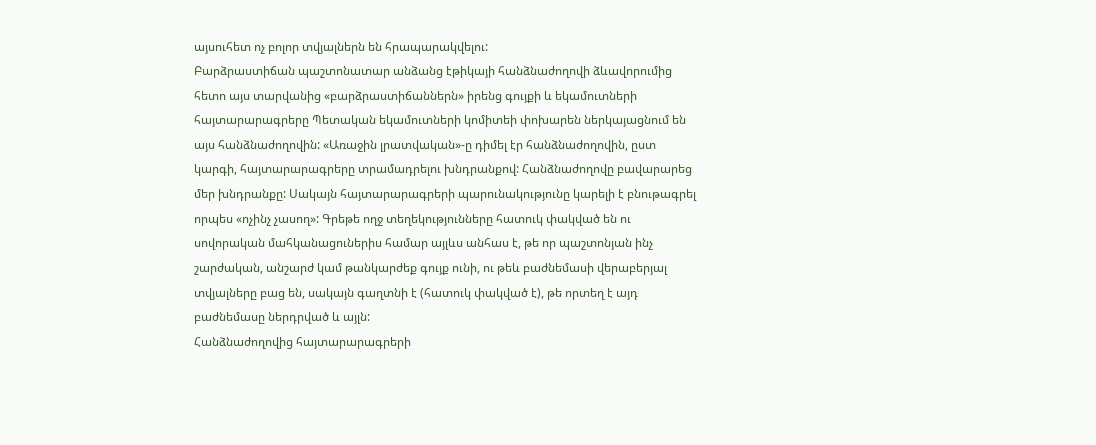այսուհետ ոչ բոլոր տվյալներն են հրապարակվելու:
Բարձրաստիճան պաշտոնատար անձանց էթիկայի հանձնաժողովի ձևավորումից հետո այս տարվանից «բարձրաստիճաններն» իրենց գույքի և եկամուտների հայտարարագրերը Պետական եկամուտների կոմիտեի փոխարեն ներկայացնում են այս հանձնաժողովին: «Առաջին լրատվական»-ը դիմել էր հանձնաժողովին, ըստ կարգի, հայտարարագրերը տրամադրելու խնդրանքով: Հանձնաժողովը բավարարեց մեր խնդրանքը: Սակայն հայտարարագրերի պարունակությունը կարելի է բնութագրել որպես «ոչինչ չասող»: Գրեթե ողջ տեղեկությունները հատուկ փակված են ու սովորական մահկանացուներիս համար այլևս անհաս է, թե որ պաշտոնյան ինչ շարժական, անշարժ կամ թանկարժեք գույք ունի, ու թեև բաժնեմասի վերաբերյալ տվյալները բաց են, սակայն գաղտնի է (հատուկ փակված է), թե որտեղ է այդ բաժնեմասը ներդրված և այլն:
Հանձնաժողովից հայտարարագրերի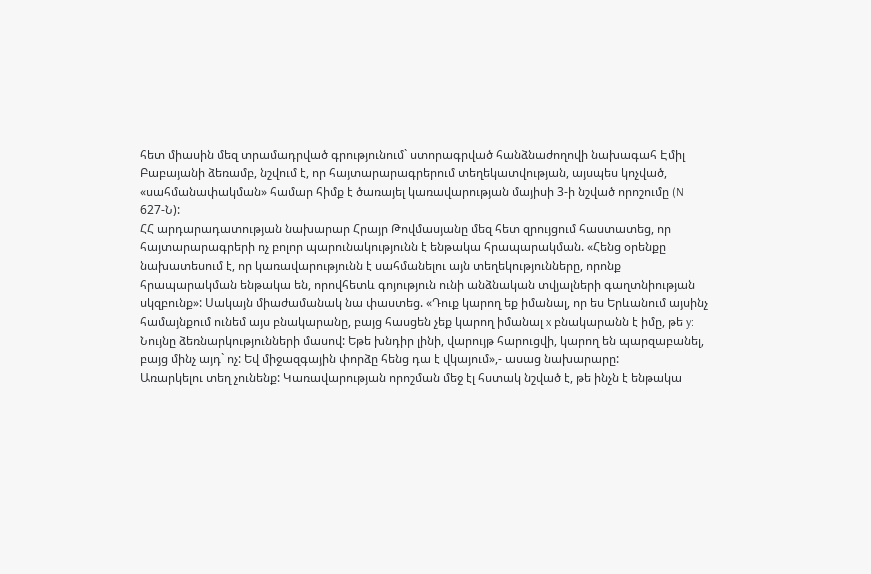հետ միասին մեզ տրամադրված գրությունում` ստորագրված հանձնաժողովի նախագահ Էմիլ Բաբայանի ձեռամբ, նշվում է, որ հայտարարագրերում տեղեկատվության, այսպես կոչված, «սահմանափակման» համար հիմք է ծառայել կառավարության մայիսի 3-ի նշված որոշումը (N 627-Ն):
ՀՀ արդարադատության նախարար Հրայր Թովմասյանը մեզ հետ զրույցում հաստատեց, որ հայտարարագրերի ոչ բոլոր պարունակությունն է ենթակա հրապարակման. «Հենց օրենքը նախատեսում է, որ կառավարությունն է սահմանելու այն տեղեկությունները, որոնք հրապարակման ենթակա են, որովհետև գոյություն ունի անձնական տվյալների գաղտնիության սկզբունք»: Սակայն միաժամանակ նա փաստեց. «Դուք կարող եք իմանալ, որ ես Երևանում այսինչ համայնքում ունեմ այս բնակարանը, բայց հասցեն չեք կարող իմանալ x բնակարանն է իմը, թե y: Նույնը ձեռնարկությունների մասով: Եթե խնդիր լինի, վարույթ հարուցվի, կարող են պարզաբանել, բայց մինչ այդ` ոչ: Եվ միջազգային փորձը հենց դա է վկայում»,- ասաց նախարարը:
Առարկելու տեղ չունենք: Կառավարության որոշման մեջ էլ հստակ նշված է, թե ինչն է ենթակա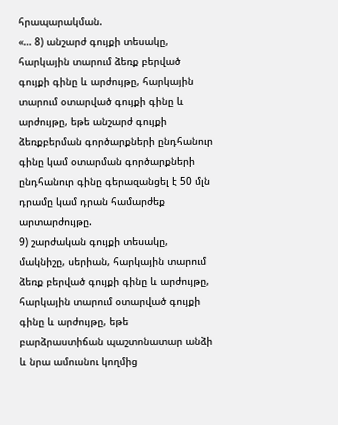հրապարակման.
«… 8) անշարժ գույքի տեսակը, հարկային տարում ձեռք բերված գույքի գինը և արժույթը, հարկային տարում օտարված գույքի գինը և արժույթը, եթե անշարժ գույքի ձեռքբերման գործարքների ընդհանուր գինը կամ օտարման գործարքների ընդհանուր գինը գերազանցել է 50 մլն դրամը կամ դրան համարժեք արտարժույթը.
9) շարժական գույքի տեսակը, մակնիշը, սերիան, հարկային տարում ձեռք բերված գույքի գինը և արժույթը, հարկային տարում օտարված գույքի գինը և արժույթը, եթե բարձրաստիճան պաշտոնատար անձի և նրա ամուսնու կողմից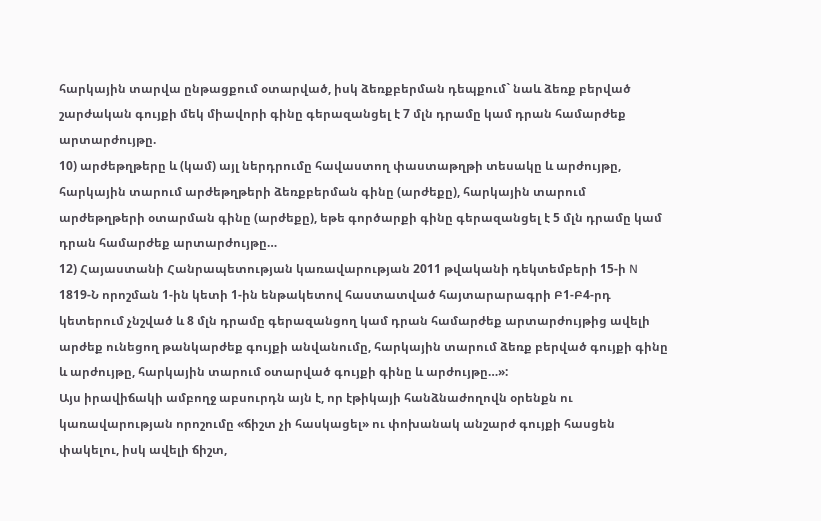հարկային տարվա ընթացքում օտարված, իսկ ձեռքբերման դեպքում` նաև ձեռք բերված շարժական գույքի մեկ միավորի գինը գերազանցել է 7 մլն դրամը կամ դրան համարժեք արտարժույթը.
10) արժեթղթերը և (կամ) այլ ներդրումը հավաստող փաստաթղթի տեսակը և արժույթը, հարկային տարում արժեթղթերի ձեռքբերման գինը (արժեքը), հարկային տարում արժեթղթերի օտարման գինը (արժեքը), եթե գործարքի գինը գերազանցել է 5 մլն դրամը կամ դրան համարժեք արտարժույթը…
12) Հայաստանի Հանրապետության կառավարության 2011 թվականի դեկտեմբերի 15-ի N 1819-Ն որոշման 1-ին կետի 1-ին ենթակետով հաստատված հայտարարագրի Բ1-Բ4-րդ կետերում չնշված և 8 մլն դրամը գերազանցող կամ դրան համարժեք արտարժույթից ավելի արժեք ունեցող թանկարժեք գույքի անվանումը, հարկային տարում ձեռք բերված գույքի գինը և արժույթը, հարկային տարում օտարված գույքի գինը և արժույթը…»:
Այս իրավիճակի ամբողջ աբսուրդն այն է, որ էթիկայի հանձնաժողովն օրենքն ու կառավարության որոշումը «ճիշտ չի հասկացել» ու փոխանակ անշարժ գույքի հասցեն փակելու, իսկ ավելի ճիշտ,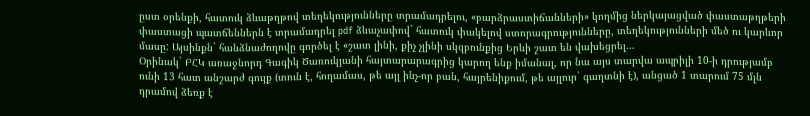ըստ օրենքի, հատուկ ձևաթղթով տեղեկությունները տրամադրելու, «բարձրաստիճանների» կողմից ներկայացված փաստաթղթերի փաստացի պատճեններն է տրամադրել pdf ձևաչափով` հատուկ փակելով ստորագրությունները, տեղեկությունների մեծ ու կարևոր մասը: Այսինքն` հանձնաժողովը գործել է «շատ լինի, քիչ չլինի սկզբունքից Երևի շատ են վախեցրել…
Օրինակ` ԲՀԿ առաջնորդ Գագիկ Ծառուկյանի հայտարարագրից կարող ենք իմանալ, որ նա այս տարվա ապրիլի 10-ի դրությամբ ունի 13 հատ անշարժ գույք (տուն է, հողամաս, թե այլ ինչ-որ բան, հայրենիքում, թե այլուր` գաղտնի է), անցած 1 տարում 75 մլն դրամով ձեռք է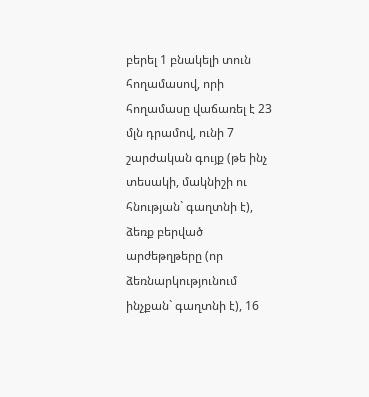բերել 1 բնակելի տուն հողամասով, որի հողամասը վաճառել է 23 մլն դրամով, ունի 7 շարժական գույք (թե ինչ տեսակի, մակնիշի ու հնության` գաղտնի է), ձեռք բերված արժեթղթերը (որ ձեռնարկությունում ինչքան` գաղտնի է), 16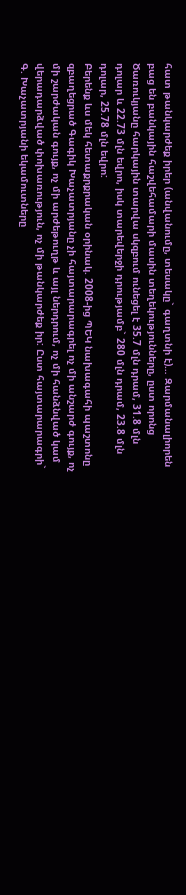հատ թանկարժեք իրեր (անվանումը, տեսակը` գաղտնի է)… Զարմանալիորեն բաց են բանկային հաշվեհամարի մասին տեղեկությունները, ըստ որոնց Ծառուկյանը հարկային տարվա սկզբում ունեցել է 35.7 մլն դրամ, 31.8 մլն դոլար և 22.73 մլն եվրո, իսկ տարեվերջի դրությամբ` 280 մլն դրամ, 23.8 մլն դոլար, 25.78 մլն եվրո:
Բերենք ևս մեկ հետաքրքրական օրինակ. 2008-ից ՊԵԿ նախագահի պաշտոնը զբաղեցրած Գագիկ Խաչատրյանը չի հայտարարագրել ոչ մի անշարժ գույք, ոչ մի շարժական գույք, ոչ մի արժեթուղթ և այլ ներդրում, ոչ մի հանձնված կամ վերադարձված փոխառություն, ոչ մի թանկարժեք իր: Ըստ հայտարարագրի` Գ. Խաչատրյանի եկամուտները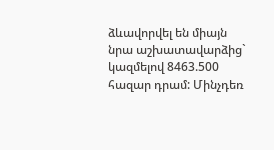ձևավորվել են միայն նրա աշխատավարձից` կազմելով 8463.500 հազար դրամ: Մինչդեռ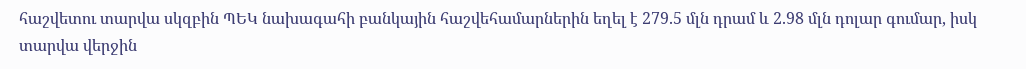հաշվետու տարվա սկզբին ՊԵԿ նախագահի բանկային հաշվեհամարներին եղել է 279.5 մլն դրամ և 2.98 մլն դոլար գումար, իսկ տարվա վերջին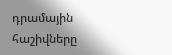դրամային հաշիվները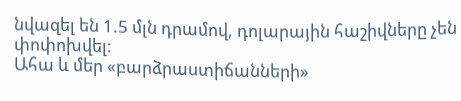նվազել են 1.5 մլն դրամով, դոլարային հաշիվները չեն փոփոխվել:
Ահա և մեր «բարձրաստիճանների»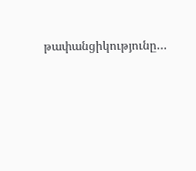թափանցիկությունը…